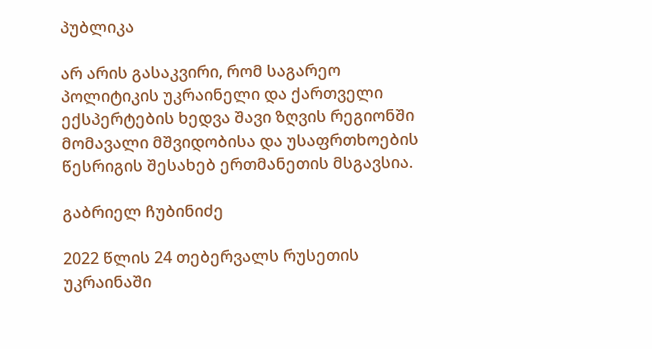პუბლიკა

არ არის გასაკვირი, რომ საგარეო პოლიტიკის უკრაინელი და ქართველი ექსპერტების ხედვა შავი ზღვის რეგიონში მომავალი მშვიდობისა და უსაფრთხოების წესრიგის შესახებ ერთმანეთის მსგავსია.

გაბრიელ ჩუბინიძე

2022 წლის 24 თებერვალს რუსეთის უკრაინაში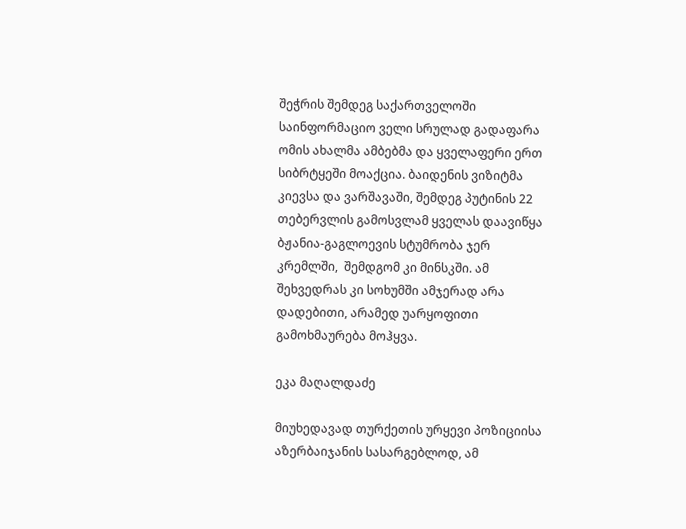შეჭრის შემდეგ საქართველოში საინფორმაციო ველი სრულად გადაფარა ომის ახალმა ამბებმა და ყველაფერი ერთ სიბრტყეში მოაქცია. ბაიდენის ვიზიტმა კიევსა და ვარშავაში, შემდეგ პუტინის 22 თებერვლის გამოსვლამ ყველას დაავიწყა ბჟანია-გაგლოევის სტუმრობა ჯერ კრემლში,  შემდგომ კი მინსკში. ამ შეხვედრას კი სოხუმში ამჯერად არა დადებითი, არამედ უარყოფითი გამოხმაურება მოჰყვა.

ეკა მაღალდაძე

მიუხედავად თურქეთის ურყევი პოზიციისა აზერბაიჯანის სასარგებლოდ, ამ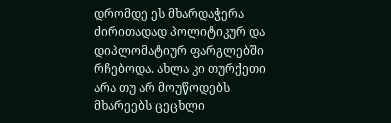დრომდე ეს მხარდაჭერა ძირითადად პოლიტიკურ და დიპლომატიურ ფარგლებში რჩებოდა. ახლა კი თურქეთი არა თუ არ მოუწოდებს მხარეებს ცეცხლი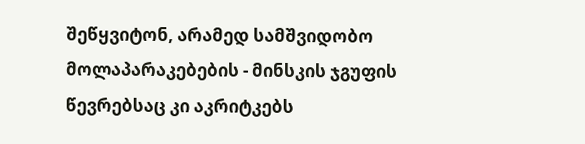შეწყვიტონ, არამედ სამშვიდობო მოლაპარაკებების - მინსკის ჯგუფის წევრებსაც კი აკრიტკებს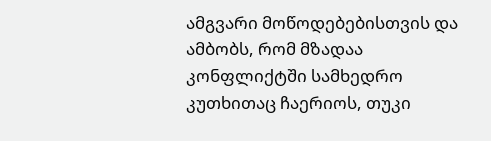ამგვარი მოწოდებებისთვის და ამბობს, რომ მზადაა კონფლიქტში სამხედრო კუთხითაც ჩაერიოს, თუკი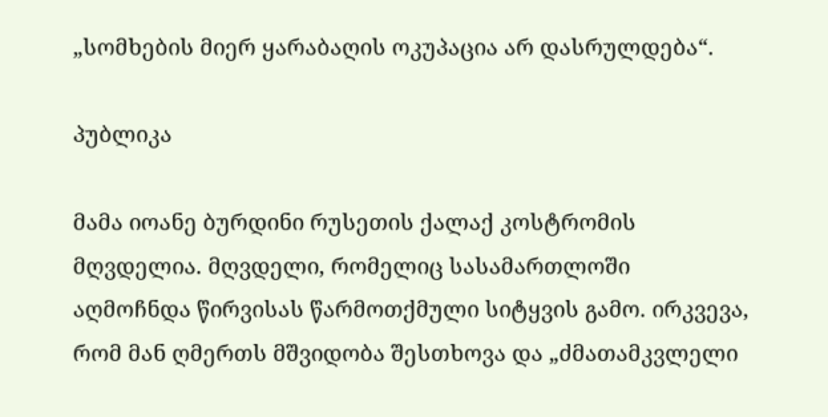„სომხების მიერ ყარაბაღის ოკუპაცია არ დასრულდება“.

პუბლიკა

მამა იოანე ბურდინი რუსეთის ქალაქ კოსტრომის მღვდელია. მღვდელი, რომელიც სასამართლოში აღმოჩნდა წირვისას წარმოთქმული სიტყვის გამო. ირკვევა, რომ მან ღმერთს მშვიდობა შესთხოვა და „ძმათამკვლელი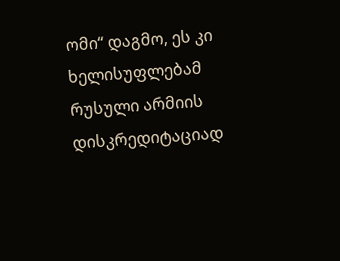ომი“ დაგმო, ეს კი ხელისუფლებამ რუსული არმიის დისკრედიტაციად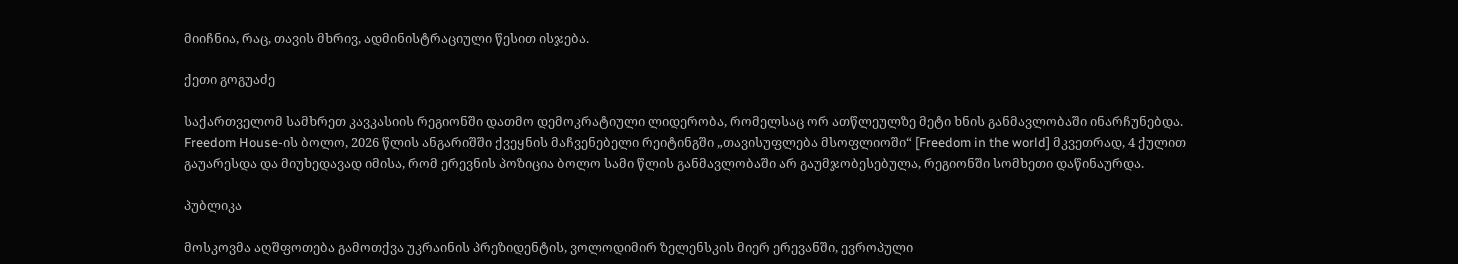მიიჩნია, რაც, თავის მხრივ, ადმინისტრაციული წესით ისჯება.

ქეთი გოგუაძე

საქართველომ სამხრეთ კავკასიის რეგიონში დათმო დემოკრატიული ლიდერობა, რომელსაც ორ ათწლეულზე მეტი ხნის განმავლობაში ინარჩუნებდა. Freedom House-ის ბოლო, 2026 წლის ანგარიშში ქვეყნის მაჩვენებელი რეიტინგში „თავისუფლება მსოფლიოში“ [Freedom in the world] მკვეთრად, 4 ქულით გაუარესდა და მიუხედავად იმისა, რომ ერევნის პოზიცია ბოლო სამი წლის განმავლობაში არ გაუმჯობესებულა, რეგიონში სომხეთი დაწინაურდა.

პუბლიკა

მოსკოვმა აღშფოთება გამოთქვა უკრაინის პრეზიდენტის, ვოლოდიმირ ზელენსკის მიერ ერევანში, ევროპული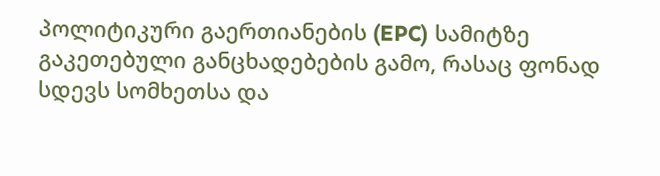პოლიტიკური გაერთიანების (EPC) სამიტზე გაკეთებული განცხადებების გამო, რასაც ფონად სდევს სომხეთსა და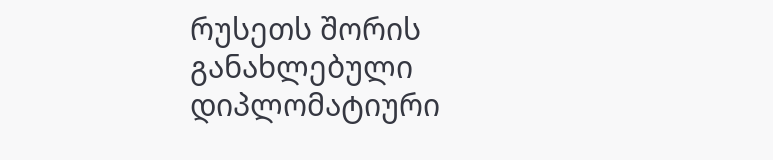რუსეთს შორის განახლებული დიპლომატიური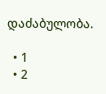დაძაბულობა.

  • 1
  • 2